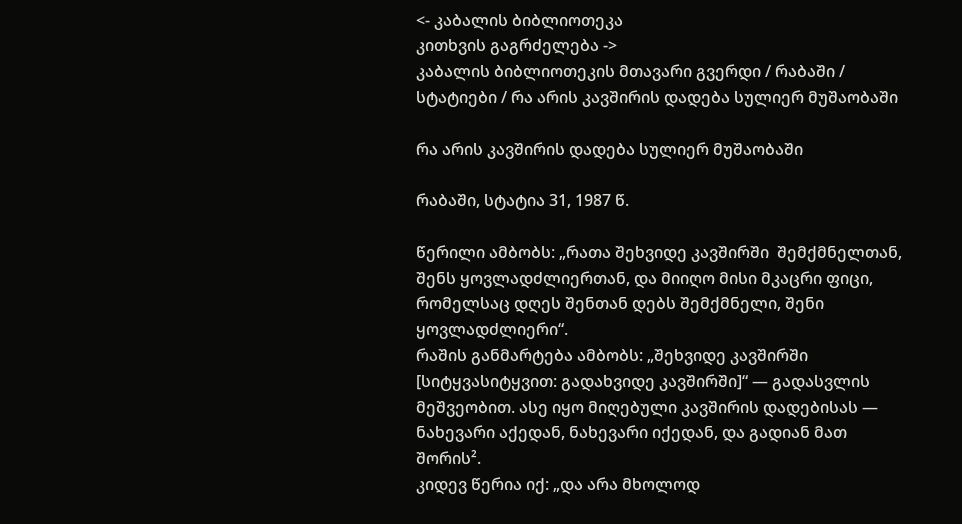<- კაბალის ბიბლიოთეკა
კითხვის გაგრძელება ->
კაბალის ბიბლიოთეკის მთავარი გვერდი / რაბაში / სტატიები / რა არის კავშირის დადება სულიერ მუშაობაში

რა არის კავშირის დადება სულიერ მუშაობაში

რაბაში, სტატია 31, 1987 წ.

წერილი ამბობს: „რათა შეხვიდე კავშირში  შემქმნელთან, შენს ყოვლადძლიერთან, და მიიღო მისი მკაცრი ფიცი, რომელსაც დღეს შენთან დებს შემქმნელი, შენი ყოვლადძლიერი“.
რაშის განმარტება ამბობს: „შეხვიდე კავშირში [სიტყვასიტყვით: გადახვიდე კავშირში]“ — გადასვლის მეშვეობით. ასე იყო მიღებული კავშირის დადებისას — ნახევარი აქედან, ნახევარი იქედან, და გადიან მათ შორის².
კიდევ წერია იქ: „და არა მხოლოდ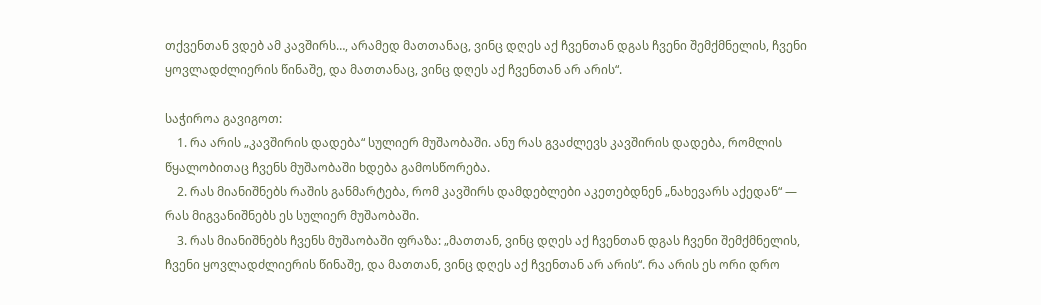თქვენთან ვდებ ამ კავშირს…, არამედ მათთანაც, ვინც დღეს აქ ჩვენთან დგას ჩვენი შემქმნელის, ჩვენი ყოვლადძლიერის წინაშე, და მათთანაც, ვინც დღეს აქ ჩვენთან არ არის“.

საჭიროა გავიგოთ:
    1. რა არის „კავშირის დადება“ სულიერ მუშაობაში. ანუ რას გვაძლევს კავშირის დადება, რომლის წყალობითაც ჩვენს მუშაობაში ხდება გამოსწორება.
    2. რას მიანიშნებს რაშის განმარტება, რომ კავშირს დამდებლები აკეთებდნენ „ნახევარს აქედან“ — რას მიგვანიშნებს ეს სულიერ მუშაობაში.
    3. რას მიანიშნებს ჩვენს მუშაობაში ფრაზა: „მათთან, ვინც დღეს აქ ჩვენთან დგას ჩვენი შემქმნელის, ჩვენი ყოვლადძლიერის წინაშე, და მათთან, ვინც დღეს აქ ჩვენთან არ არის“. რა არის ეს ორი დრო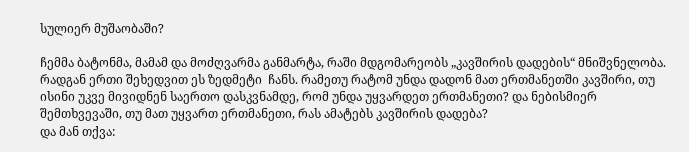სულიერ მუშაობაში?

ჩემმა ბატონმა, მამამ და მოძღვარმა განმარტა, რაში მდგომარეობს „კავშირის დადების“ მნიშვნელობა. რადგან ერთი შეხედვით ეს ზედმეტი  ჩანს. რამეთუ რატომ უნდა დადონ მათ ერთმანეთში კავშირი, თუ ისინი უკვე მივიდნენ საერთო დასკვნამდე, რომ უნდა უყვარდეთ ერთმანეთი? და ნებისმიერ შემთხვევაში, თუ მათ უყვართ ერთმანეთი, რას ამატებს კავშირის დადება?
და მან თქვა: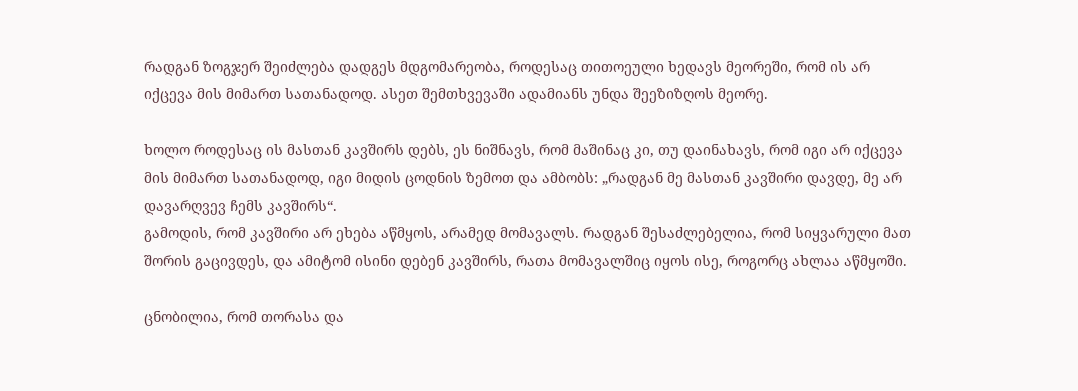რადგან ზოგჯერ შეიძლება დადგეს მდგომარეობა, როდესაც თითოეული ხედავს მეორეში, რომ ის არ იქცევა მის მიმართ სათანადოდ. ასეთ შემთხვევაში ადამიანს უნდა შეეზიზღოს მეორე.

ხოლო როდესაც ის მასთან კავშირს დებს, ეს ნიშნავს, რომ მაშინაც კი, თუ დაინახავს, რომ იგი არ იქცევა მის მიმართ სათანადოდ, იგი მიდის ცოდნის ზემოთ და ამბობს: „რადგან მე მასთან კავშირი დავდე, მე არ დავარღვევ ჩემს კავშირს“.
გამოდის, რომ კავშირი არ ეხება აწმყოს, არამედ მომავალს. რადგან შესაძლებელია, რომ სიყვარული მათ შორის გაცივდეს, და ამიტომ ისინი დებენ კავშირს, რათა მომავალშიც იყოს ისე, როგორც ახლაა აწმყოში.

ცნობილია, რომ თორასა და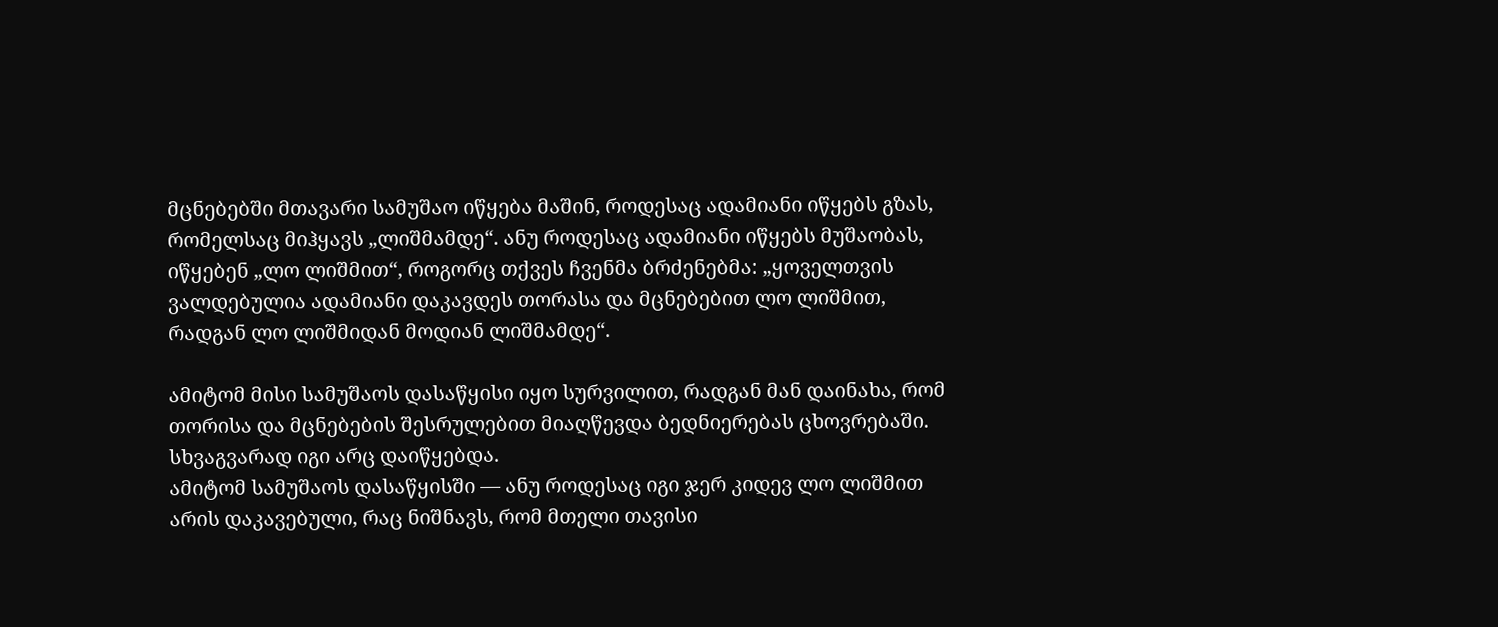მცნებებში მთავარი სამუშაო იწყება მაშინ, როდესაც ადამიანი იწყებს გზას, რომელსაც მიჰყავს „ლიშმამდე“. ანუ როდესაც ადამიანი იწყებს მუშაობას, იწყებენ „ლო ლიშმით“, როგორც თქვეს ჩვენმა ბრძენებმა: „ყოველთვის ვალდებულია ადამიანი დაკავდეს თორასა და მცნებებით ლო ლიშმით, რადგან ლო ლიშმიდან მოდიან ლიშმამდე“.

ამიტომ მისი სამუშაოს დასაწყისი იყო სურვილით, რადგან მან დაინახა, რომ თორისა და მცნებების შესრულებით მიაღწევდა ბედნიერებას ცხოვრებაში. სხვაგვარად იგი არც დაიწყებდა.
ამიტომ სამუშაოს დასაწყისში — ანუ როდესაც იგი ჯერ კიდევ ლო ლიშმით არის დაკავებული, რაც ნიშნავს, რომ მთელი თავისი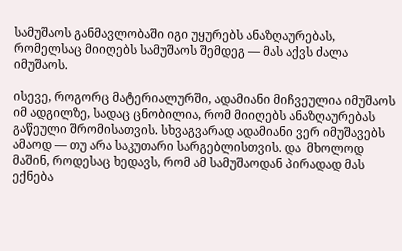სამუშაოს განმავლობაში იგი უყურებს ანაზღაურებას, რომელსაც მიიღებს სამუშაოს შემდეგ — მას აქვს ძალა იმუშაოს.

ისევე, როგორც მატერიალურში, ადამიანი მიჩვეულია იმუშაოს იმ ადგილზე, სადაც ცნობილია, რომ მიიღებს ანაზღაურებას გაწეული შრომისათვის. სხვაგვარად ადამიანი ვერ იმუშავებს ამაოდ — თუ არა საკუთარი სარგებლისთვის. და  მხოლოდ მაშინ, როდესაც ხედავს, რომ ამ სამუშაოდან პირადად მას ექნება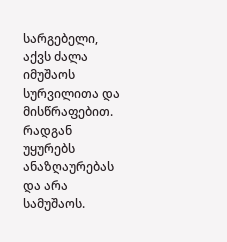სარგებელი, აქვს ძალა იმუშაოს სურვილითა და მისწრაფებით. რადგან უყურებს ანაზღაურებას და არა სამუშაოს.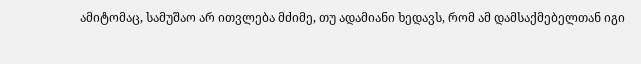ამიტომაც, სამუშაო არ ითვლება მძიმე, თუ ადამიანი ხედავს, რომ ამ დამსაქმებელთან იგი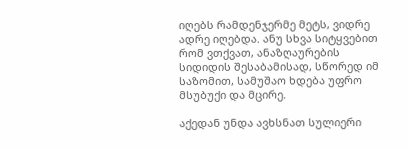იღებს რამდენჯერმე მეტს, ვიდრე ადრე იღებდა. ანუ სხვა სიტყვებით რომ ვთქვათ, ანაზღაურების სიდიდის შესაბამისად, სწორედ იმ საზომით, სამუშაო ხდება უფრო მსუბუქი და მცირე.

აქედან უნდა ავხსნათ სულიერი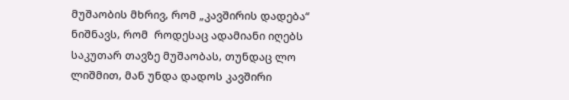მუშაობის მხრივ, რომ „კავშირის დადება“ ნიშნავს, რომ  როდესაც ადამიანი იღებს საკუთარ თავზე მუშაობას, თუნდაც ლო ლიშმით, მან უნდა დადოს კავშირი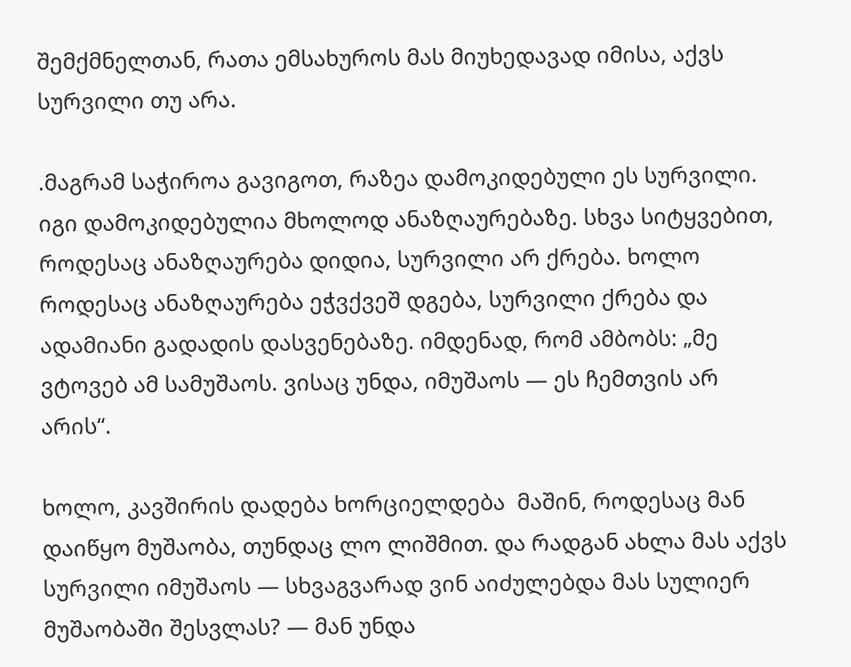შემქმნელთან, რათა ემსახუროს მას მიუხედავად იმისა, აქვს სურვილი თუ არა.

.მაგრამ საჭიროა გავიგოთ, რაზეა დამოკიდებული ეს სურვილი. იგი დამოკიდებულია მხოლოდ ანაზღაურებაზე. სხვა სიტყვებით,  როდესაც ანაზღაურება დიდია, სურვილი არ ქრება. ხოლო როდესაც ანაზღაურება ეჭვქვეშ დგება, სურვილი ქრება და ადამიანი გადადის დასვენებაზე. იმდენად, რომ ამბობს: „მე ვტოვებ ამ სამუშაოს. ვისაც უნდა, იმუშაოს — ეს ჩემთვის არ არის“.

ხოლო, კავშირის დადება ხორციელდება  მაშინ, როდესაც მან დაიწყო მუშაობა, თუნდაც ლო ლიშმით. და რადგან ახლა მას აქვს სურვილი იმუშაოს — სხვაგვარად ვინ აიძულებდა მას სულიერ მუშაობაში შესვლას? — მან უნდა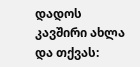დადოს კავშირი ახლა და თქვას: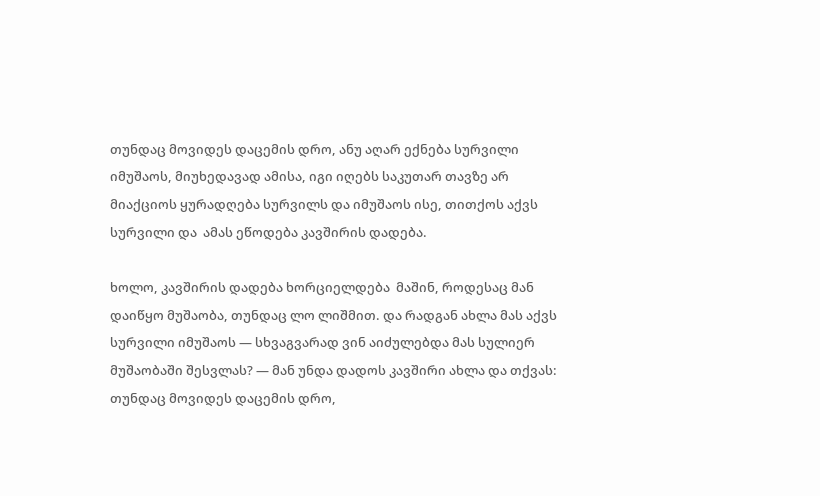თუნდაც მოვიდეს დაცემის დრო, ანუ აღარ ექნება სურვილი იმუშაოს, მიუხედავად ამისა, იგი იღებს საკუთარ თავზე არ მიაქციოს ყურადღება სურვილს და იმუშაოს ისე, თითქოს აქვს სურვილი და  ამას ეწოდება კავშირის დადება.

ხოლო, კავშირის დადება ხორციელდება  მაშინ, როდესაც მან დაიწყო მუშაობა, თუნდაც ლო ლიშმით. და რადგან ახლა მას აქვს სურვილი იმუშაოს — სხვაგვარად ვინ აიძულებდა მას სულიერ მუშაობაში შესვლას? — მან უნდა დადოს კავშირი ახლა და თქვას: თუნდაც მოვიდეს დაცემის დრო,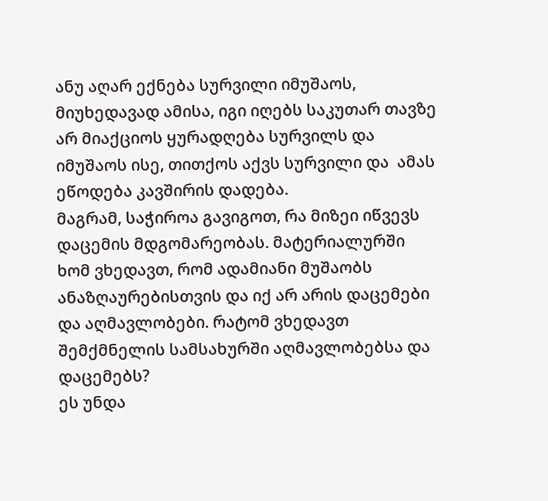ანუ აღარ ექნება სურვილი იმუშაოს, მიუხედავად ამისა, იგი იღებს საკუთარ თავზე არ მიაქციოს ყურადღება სურვილს და იმუშაოს ისე, თითქოს აქვს სურვილი და  ამას ეწოდება კავშირის დადება.
მაგრამ, საჭიროა გავიგოთ, რა მიზეი იწვევს დაცემის მდგომარეობას. მატერიალურში ხომ ვხედავთ, რომ ადამიანი მუშაობს ანაზღაურებისთვის და იქ არ არის დაცემები და აღმავლობები. რატომ ვხედავთ შემქმნელის სამსახურში აღმავლობებსა და დაცემებს?
ეს უნდა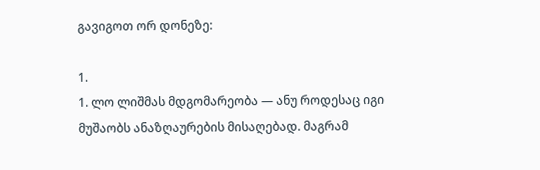გავიგოთ ორ დონეზე:

1.
1. ლო ლიშმას მდგომარეობა — ანუ როდესაც იგი მუშაობს ანაზღაურების მისაღებად. მაგრამ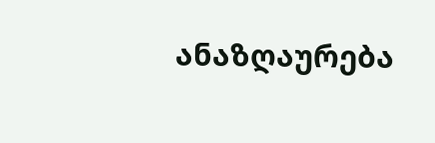ანაზღაურება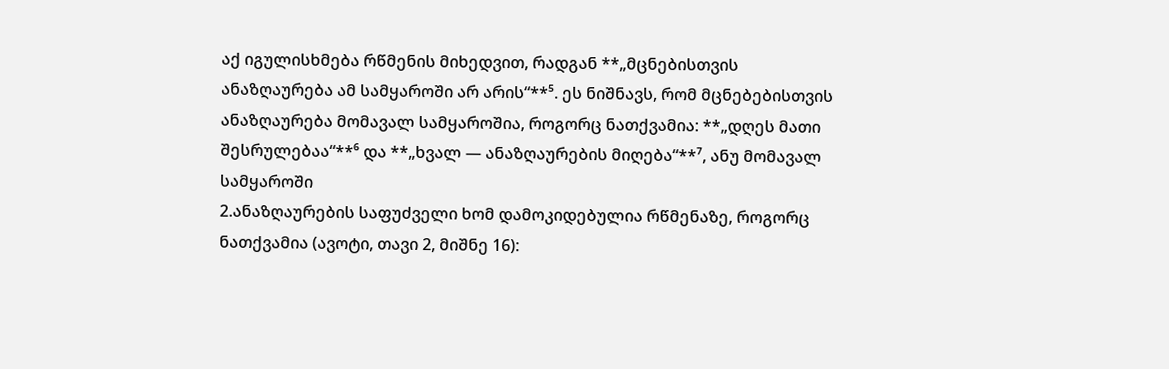აქ იგულისხმება რწმენის მიხედვით, რადგან **„მცნებისთვის  ანაზღაურება ამ სამყაროში არ არის“**⁵. ეს ნიშნავს, რომ მცნებებისთვის ანაზღაურება მომავალ სამყაროშია, როგორც ნათქვამია: **„დღეს მათი შესრულებაა“**⁶ და **„ხვალ — ანაზღაურების მიღება“**⁷, ანუ მომავალ სამყაროში
2.ანაზღაურების საფუძველი ხომ დამოკიდებულია რწმენაზე, როგორც ნათქვამია (ავოტი, თავი 2, მიშნე 16):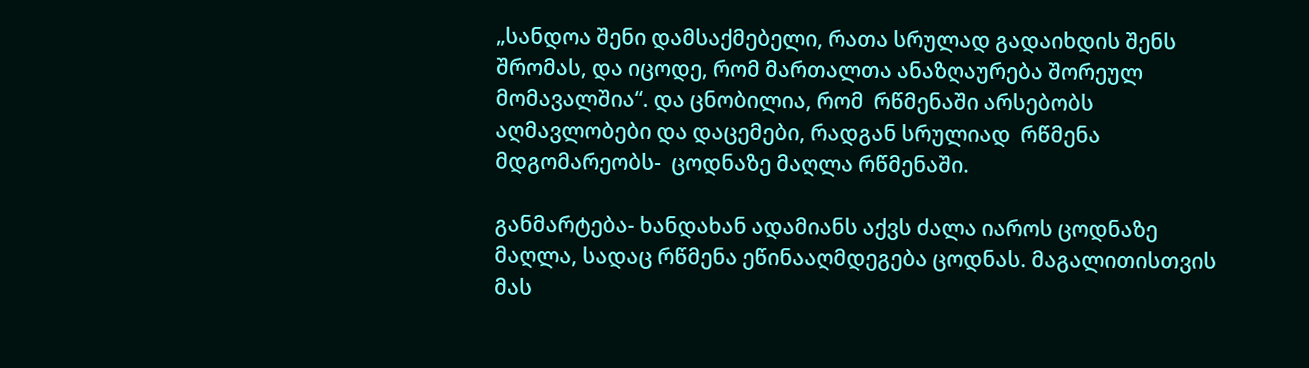„სანდოა შენი დამსაქმებელი, რათა სრულად გადაიხდის შენს შრომას, და იცოდე, რომ მართალთა ანაზღაურება შორეულ მომავალშია“. და ცნობილია, რომ  რწმენაში არსებობს აღმავლობები და დაცემები, რადგან სრულიად  რწმენა მდგომარეობს-  ცოდნაზე მაღლა რწმენაში.

განმარტება- ხანდახან ადამიანს აქვს ძალა იაროს ცოდნაზე მაღლა, სადაც რწმენა ეწინააღმდეგება ცოდნას. მაგალითისთვის  მას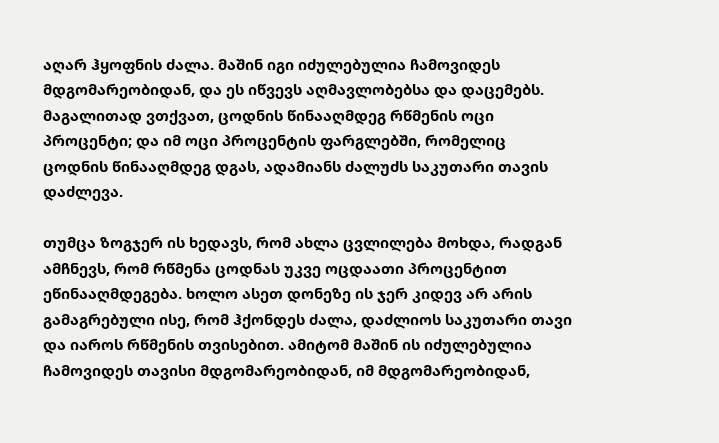აღარ ჰყოფნის ძალა. მაშინ იგი იძულებულია ჩამოვიდეს მდგომარეობიდან, და ეს იწვევს აღმავლობებსა და დაცემებს. მაგალითად ვთქვათ, ცოდნის წინააღმდეგ რწმენის ოცი პროცენტი; და იმ ოცი პროცენტის ფარგლებში, რომელიც ცოდნის წინააღმდეგ დგას, ადამიანს ძალუძს საკუთარი თავის დაძლევა.

თუმცა ზოგჯერ ის ხედავს, რომ ახლა ცვლილება მოხდა, რადგან ამჩნევს, რომ რწმენა ცოდნას უკვე ოცდაათი პროცენტით ეწინააღმდეგება. ხოლო ასეთ დონეზე ის ჯერ კიდევ არ არის გამაგრებული ისე, რომ ჰქონდეს ძალა, დაძლიოს საკუთარი თავი და იაროს რწმენის თვისებით. ამიტომ მაშინ ის იძულებულია ჩამოვიდეს თავისი მდგომარეობიდან, იმ მდგომარეობიდან,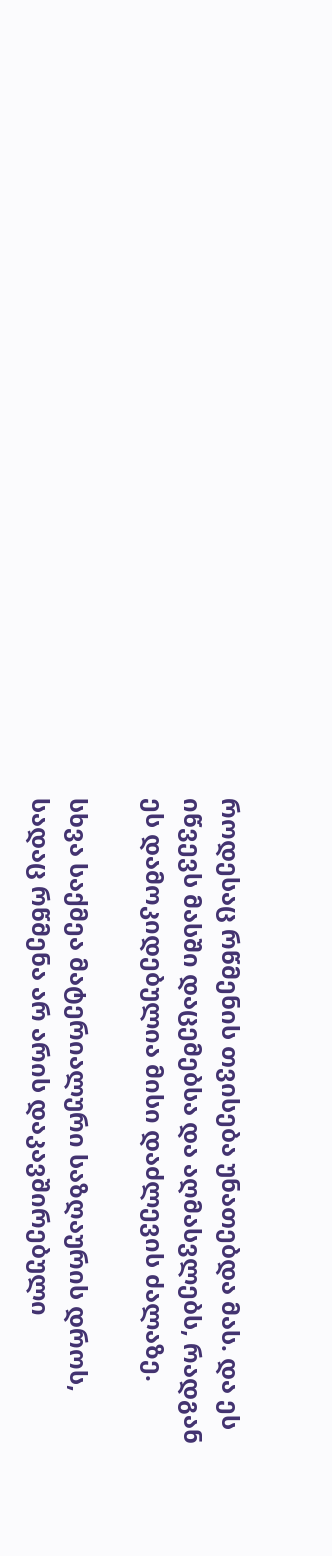როდესაც რწმენის თვისება უნათებდა მას. და ეს იწვევს მასში დაცემებსა და აღმასვლებს, რადგან ეს დამოკიდებულია მისი დაძლევის ძალაზე.

სხვა საქმეა მატერიალური საზღაურის დროს, სადაც რწმენა არ არის დაკავშირებული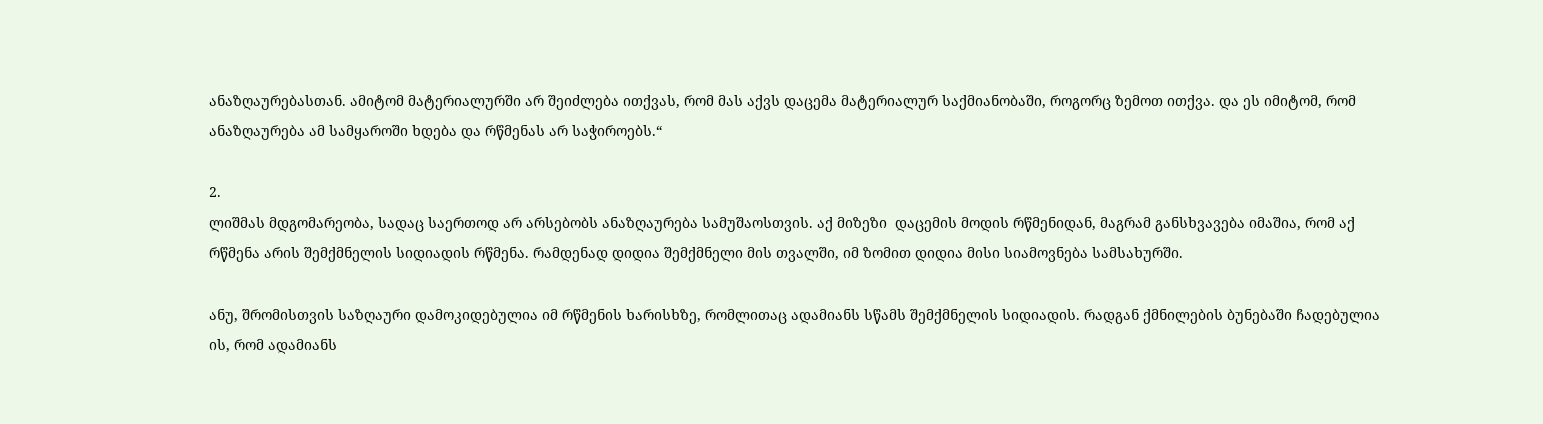ანაზღაურებასთან. ამიტომ მატერიალურში არ შეიძლება ითქვას, რომ მას აქვს დაცემა მატერიალურ საქმიანობაში, როგორც ზემოთ ითქვა. და ეს იმიტომ, რომ ანაზღაურება ამ სამყაროში ხდება და რწმენას არ საჭიროებს.“

2.
ლიშმას მდგომარეობა, სადაც საერთოდ არ არსებობს ანაზღაურება სამუშაოსთვის. აქ მიზეზი  დაცემის მოდის რწმენიდან, მაგრამ განსხვავება იმაშია, რომ აქ რწმენა არის შემქმნელის სიდიადის რწმენა. რამდენად დიდია შემქმნელი მის თვალში, იმ ზომით დიდია მისი სიამოვნება სამსახურში.

ანუ, შრომისთვის საზღაური დამოკიდებულია იმ რწმენის ხარისხზე, რომლითაც ადამიანს სწამს შემქმნელის სიდიადის. რადგან ქმნილების ბუნებაში ჩადებულია ის, რომ ადამიანს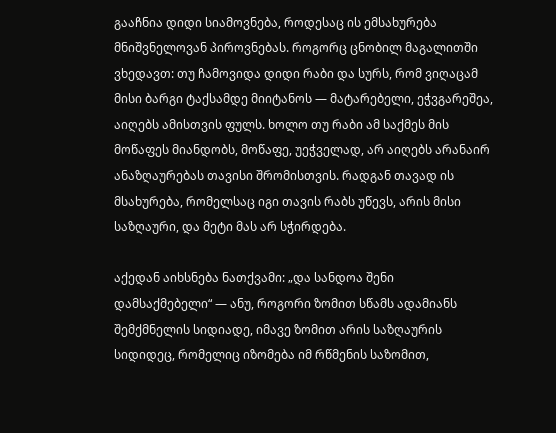გააჩნია დიდი სიამოვნება, როდესაც ის ემსახურება მნიშვნელოვან პიროვნებას. როგორც ცნობილ მაგალითში ვხედავთ: თუ ჩამოვიდა დიდი რაბი და სურს, რომ ვიღაცამ მისი ბარგი ტაქსამდე მიიტანოს — მატარებელი, ეჭვგარეშეა, აიღებს ამისთვის ფულს. ხოლო თუ რაბი ამ საქმეს მის მოწაფეს მიანდობს, მოწაფე, უეჭველად, არ აიღებს არანაირ ანაზღაურებას თავისი შრომისთვის. რადგან თავად ის მსახურება, რომელსაც იგი თავის რაბს უწევს, არის მისი საზღაური, და მეტი მას არ სჭირდება.

აქედან აიხსნება ნათქვამი: „და სანდოა შენი დამსაქმებელი“ — ანუ, როგორი ზომით სწამს ადამიანს შემქმნელის სიდიადე, იმავე ზომით არის საზღაურის სიდიდეც, რომელიც იზომება იმ რწმენის საზომით,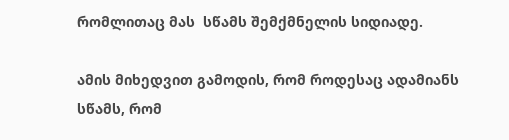რომლითაც მას  სწამს შემქმნელის სიდიადე.

ამის მიხედვით გამოდის, რომ როდესაც ადამიანს სწამს, რომ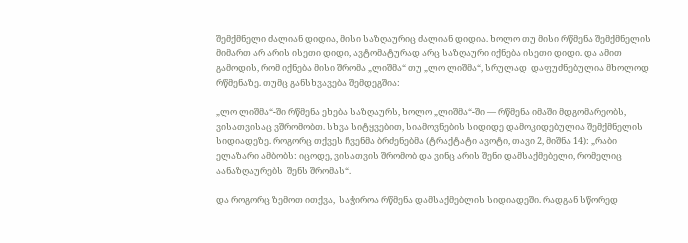შემქმნელი ძალიან დიდია, მისი საზღაურიც ძალიან დიდია. ხოლო თუ მისი რწმენა შემქმნელის მიმართ არ არის ისეთი დიდი, ავტომატურად არც საზღაური იქნება ისეთი დიდი. და ამით გამოდის, რომ იქნება მისი შრომა „ლიშმა“ თუ „ლო ლიშმა“, სრულად  დაფუძნებულია მხოლოდ რწმენაზე. თუმც განსხვავება შემდეგშია:

„ლო ლიშმა“-ში რწმენა ეხება საზღაურს, ხოლო „ლიშმა“-ში — რწმენა იმაში მდგომარეობს, ვისათვისაც ვშრომობთ. სხვა სიტყვებით, სიამოვნების სიდიდე დამოკიდებულია შემქმნელის სიდიადეზე. როგორც თქვეს ჩვენმა ბრძენებმა (ტრაქტატი ავოტი, თავი 2, მიშნა 14): „რაბი ელაზარი ამბობს: იცოდე, ვისათვის შრომობ და ვინც არის შენი დამსაქმებელი, რომელიც აანაზღაურებს  შენს შრომას“.

და როგორც ზემოთ ითქვა,  საჭიროა რწმენა დამსაქმებლის სიდიადეში. რადგან სწორედ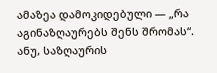ამაზეა დამოკიდებული — „რა აგინაზღაურებს შენს შრომას“. ანუ, საზღაურის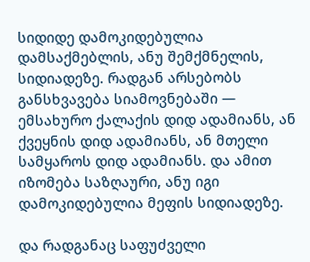სიდიდე დამოკიდებულია დამსაქმებლის, ანუ შემქმნელის, სიდიადეზე. რადგან არსებობს განსხვავება სიამოვნებაში — ემსახურო ქალაქის დიდ ადამიანს, ან ქვეყნის დიდ ადამიანს, ან მთელი სამყაროს დიდ ადამიანს. და ამით იზომება საზღაური, ანუ იგი დამოკიდებულია მეფის სიდიადეზე.

და რადგანაც საფუძველი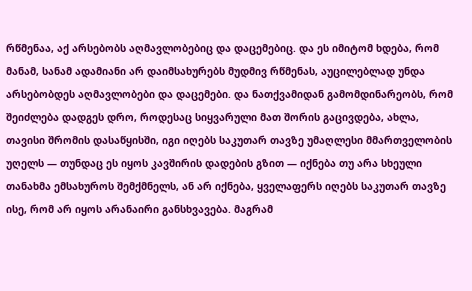რწმენაა, აქ არსებობს აღმავლობებიც და დაცემებიც. და ეს იმიტომ ხდება, რომ მანამ, სანამ ადამიანი არ დაიმსახურებს მუდმივ რწმენას, აუცილებლად უნდა არსებობდეს აღმავლობები და დაცემები. და ნათქვამიდან გამომდინარეობს, რომ  შეიძლება დადგეს დრო, როდესაც სიყვარული მათ შორის გაცივდება, ახლა, თავისი შრომის დასაწყისში, იგი იღებს საკუთარ თავზე უმაღლესი მმართველობის უღელს — თუნდაც ეს იყოს კავშირის დადების გზით — იქნება თუ არა სხეული თანახმა ემსახუროს შემქმნელს, ან არ იქნება, ყველაფერს იღებს საკუთარ თავზე ისე, რომ არ იყოს არანაირი განსხვავება. მაგრამ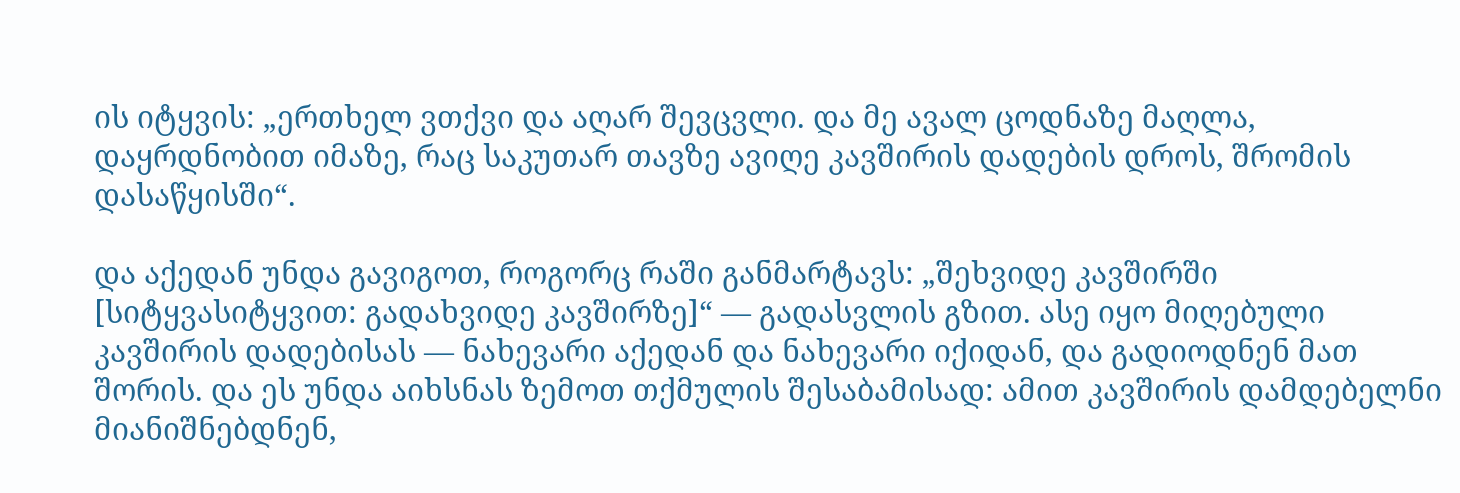ის იტყვის: „ერთხელ ვთქვი და აღარ შევცვლი. და მე ავალ ცოდნაზე მაღლა, დაყრდნობით იმაზე, რაც საკუთარ თავზე ავიღე კავშირის დადების დროს, შრომის დასაწყისში“.

და აქედან უნდა გავიგოთ, როგორც რაში განმარტავს: „შეხვიდე კავშირში [სიტყვასიტყვით: გადახვიდე კავშირზე]“ — გადასვლის გზით. ასე იყო მიღებული კავშირის დადებისას — ნახევარი აქედან და ნახევარი იქიდან, და გადიოდნენ მათ შორის. და ეს უნდა აიხსნას ზემოთ თქმულის შესაბამისად: ამით კავშირის დამდებელნი მიანიშნებდნენ,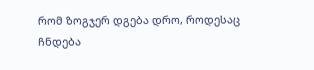რომ ზოგჯერ დგება დრო, როდესაც ჩნდება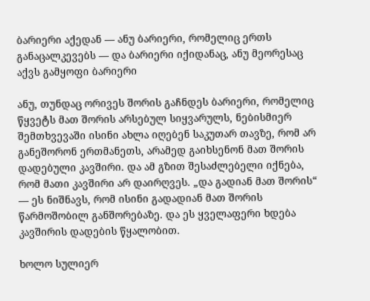ბარიერი აქედან — ანუ ბარიერი, რომელიც ერთს განაცალკევებს — და ბარიერი იქიდანაც, ანუ მეორესაც აქვს გამყოფი ბარიერი

ანუ, თუნდაც ორივეს შორის გაჩნდეს ბარიერი, რომელიც წყვეტს მათ შორის არსებულ სიყვარულს, ნებისმიერ შემთხვევაში ისინი ახლა იღებენ საკუთარ თავზე, რომ არ განეშორონ ერთმანეთს, არამედ გაიხსენონ მათ შორის დადებული კავშირი. და ამ გზით შესაძლებელი იქნება, რომ მათი კავშირი არ დაირღვეს. „და გადიან მათ შორის“ — ეს ნიშნავს, რომ ისინი გადადიან მათ შორის წარმოშობილ განშორებაზე. და ეს ყველაფერი ხდება კავშირის დადების წყალობით.

ხოლო სულიერ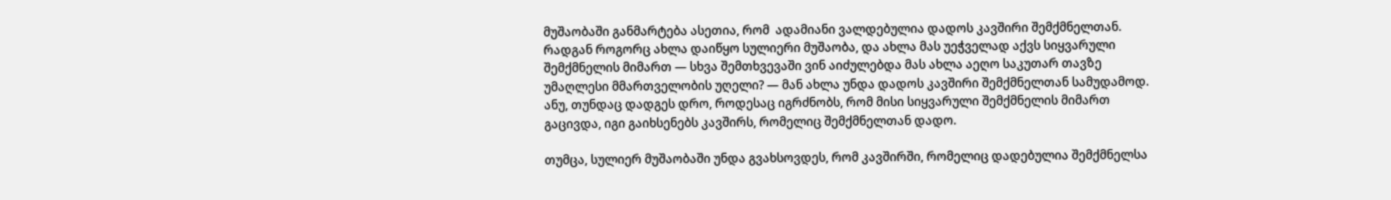მუშაობაში განმარტება ასეთია, რომ  ადამიანი ვალდებულია დადოს კავშირი შემქმნელთან. რადგან როგორც ახლა დაიწყო სულიერი მუშაობა, და ახლა მას უეჭველად აქვს სიყვარული შემქმნელის მიმართ — სხვა შემთხვევაში ვინ აიძულებდა მას ახლა აეღო საკუთარ თავზე უმაღლესი მმართველობის უღელი? — მან ახლა უნდა დადოს კავშირი შემქმნელთან სამუდამოდ. ანუ, თუნდაც დადგეს დრო, როდესაც იგრძნობს, რომ მისი სიყვარული შემქმნელის მიმართ გაცივდა, იგი გაიხსენებს კავშირს, რომელიც შემქმნელთან დადო.

თუმცა, სულიერ მუშაობაში უნდა გვახსოვდეს, რომ კავშირში, რომელიც დადებულია შემქმნელსა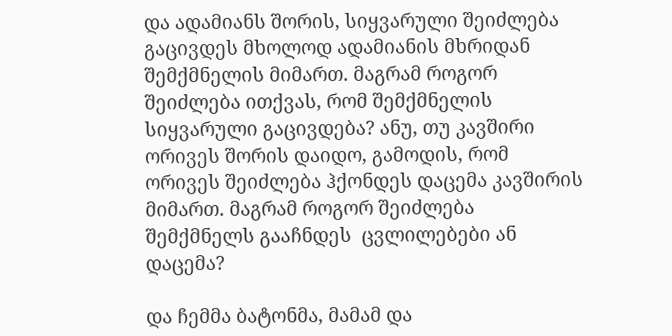და ადამიანს შორის, სიყვარული შეიძლება გაცივდეს მხოლოდ ადამიანის მხრიდან შემქმნელის მიმართ. მაგრამ როგორ შეიძლება ითქვას, რომ შემქმნელის სიყვარული გაცივდება? ანუ, თუ კავშირი ორივეს შორის დაიდო, გამოდის, რომ ორივეს შეიძლება ჰქონდეს დაცემა კავშირის მიმართ. მაგრამ როგორ შეიძლება შემქმნელს გააჩნდეს  ცვლილებები ან დაცემა?

და ჩემმა ბატონმა, მამამ და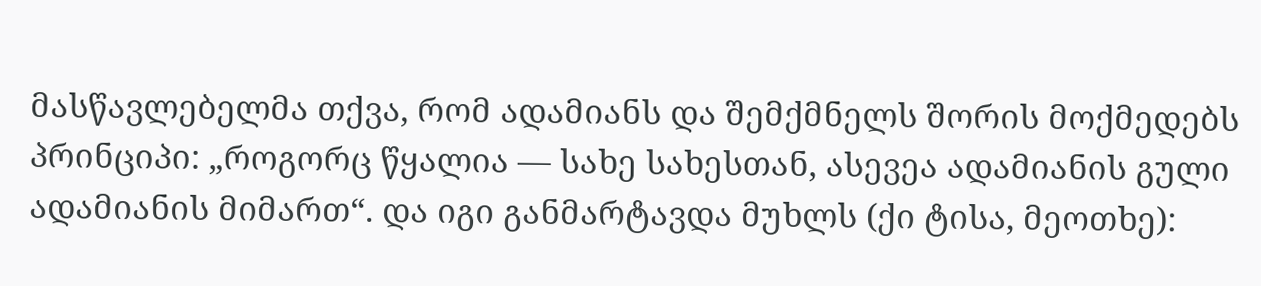მასწავლებელმა თქვა, რომ ადამიანს და შემქმნელს შორის მოქმედებს პრინციპი: „როგორც წყალია — სახე სახესთან, ასევეა ადამიანის გული ადამიანის მიმართ“. და იგი განმარტავდა მუხლს (ქი ტისა, მეოთხე):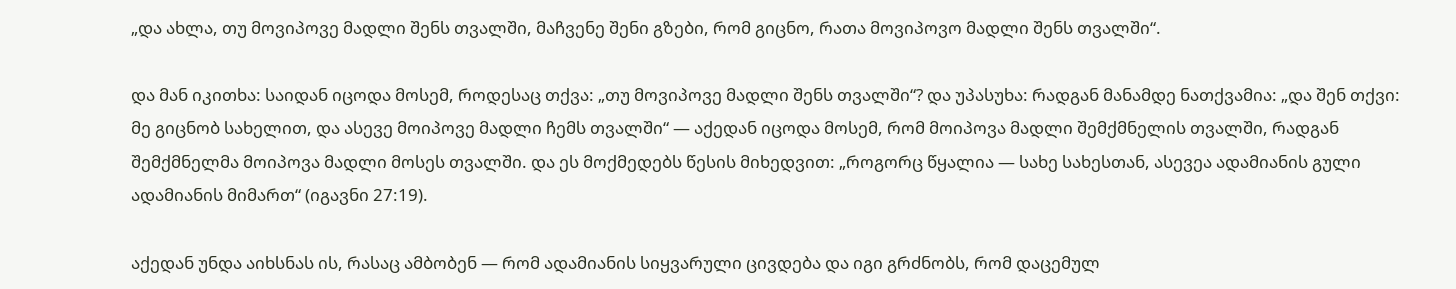„და ახლა, თუ მოვიპოვე მადლი შენს თვალში, მაჩვენე შენი გზები, რომ გიცნო, რათა მოვიპოვო მადლი შენს თვალში“.

და მან იკითხა: საიდან იცოდა მოსემ, როდესაც თქვა: „თუ მოვიპოვე მადლი შენს თვალში“? და უპასუხა: რადგან მანამდე ნათქვამია: „და შენ თქვი: მე გიცნობ სახელით, და ასევე მოიპოვე მადლი ჩემს თვალში“ — აქედან იცოდა მოსემ, რომ მოიპოვა მადლი შემქმნელის თვალში, რადგან შემქმნელმა მოიპოვა მადლი მოსეს თვალში. და ეს მოქმედებს წესის მიხედვით: „როგორც წყალია — სახე სახესთან, ასევეა ადამიანის გული ადამიანის მიმართ“ (იგავნი 27:19).

აქედან უნდა აიხსნას ის, რასაც ამბობენ — რომ ადამიანის სიყვარული ცივდება და იგი გრძნობს, რომ დაცემულ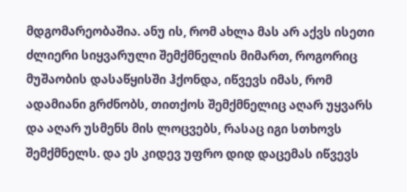მდგომარეობაშია. ანუ ის, რომ ახლა მას არ აქვს ისეთი ძლიერი სიყვარული შემქმნელის მიმართ, როგორიც მუშაობის დასაწყისში ჰქონდა, იწვევს იმას, რომ ადამიანი გრძნობს, თითქოს შემქმნელიც აღარ უყვარს და აღარ უსმენს მის ლოცვებს, რასაც იგი სთხოვს შემქმნელს. და ეს კიდევ უფრო დიდ დაცემას იწვევს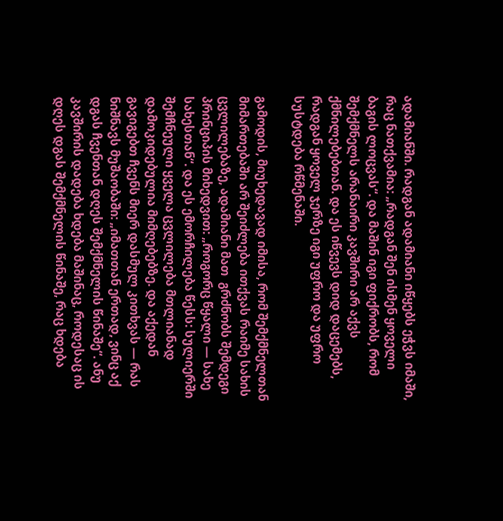ადამიანში. რადგან ადამიანი იწყებს ეჭვს იმაში, რაც ნათქვამია: „რადგან შენ ისმენ ყოველი ბაგის ლოცვას“. და მაშინ იგი ფიქრობს, რომ შემქმნელს არანაირი კავშირი არ აქვს ქმნილებებთან. და ეს იწვევს დიდ დაცემებს, რადგან ყოველ ჯერზე იგი უფრო და უფრო სუსტდება რწმენაში.

გამოდის, მიუხედავად იმისა, რომ შემქმნელთან მიმართებაში არ შეიძლება ითქვას რაიმე სახის ცვლილებაზე, ადამიანი მათ  გრძნობს შემდეგი პრინციპის მიხედვით: „როგორც წყალი — სახე სახესთან“. და ეს ემორჩილება წესს: სულიერში შემჩნეული ყველა ცვლილება მთლიანად დამოკიდებულია მიმღებებზე. და აქედან გავიგებთ ჩვენს მიერ დასმულ კითხვას — რას ნიშნავს მუშაობაში: „იმათთან ერთად, ვინც აქ დგას ჩვენთან დღეს შემქმნელის წინაშე“. ანუ კავშირის დადება ხდება მაშინაც, როდესაც ის დღეს დგას შემქმნელის წინაშე, რაც ხდება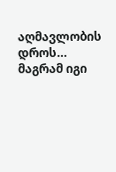აღმავლობის დროს… მაგრამ იგი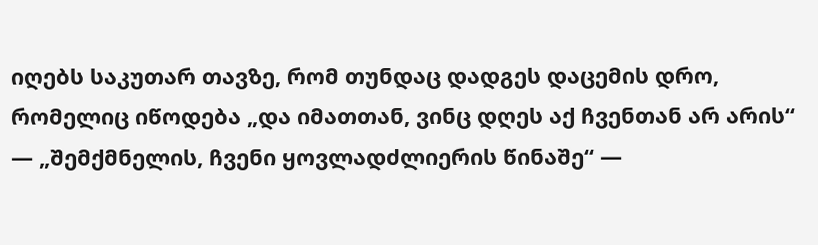იღებს საკუთარ თავზე, რომ თუნდაც დადგეს დაცემის დრო, რომელიც იწოდება „და იმათთან, ვინც დღეს აქ ჩვენთან არ არის“ — „შემქმნელის, ჩვენი ყოვლადძლიერის წინაშე“ —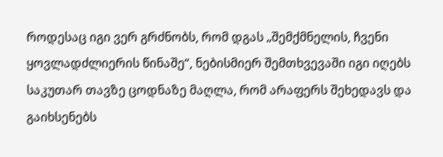როდესაც იგი ვერ გრძნობს, რომ დგას „შემქმნელის, ჩვენი ყოვლადძლიერის წინაშე“, ნებისმიერ შემთხვევაში იგი იღებს საკუთარ თავზე ცოდნაზე მაღლა, რომ არაფერს შეხედავს და გაიხსენებს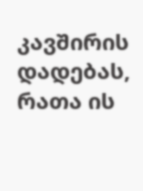კავშირის დადებას, რათა ის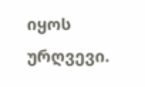იყოს ურღვევი.